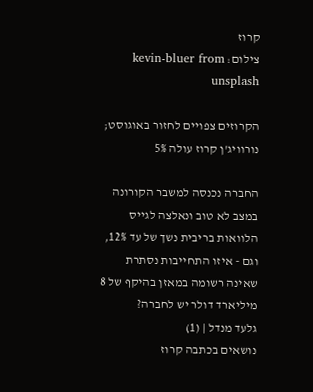קרוז
צילום: kevin-bluer from unsplash

הקרוזים צפויים לחזור באוגוסט; נורוויג'ן קרוז עולה 5%

החברה נכנסה למשבר הקורונה במצב לא טוב ונאלצה לגייס הלוואות בריבית נשך של עד 12%, וגם - איזו התחייבות נסתרת שאינה רשומה במאזן בהיקף של 8 מיליארד דולר יש לחברה?
גלעד מנדל | (1)
נושאים בכתבה קרוז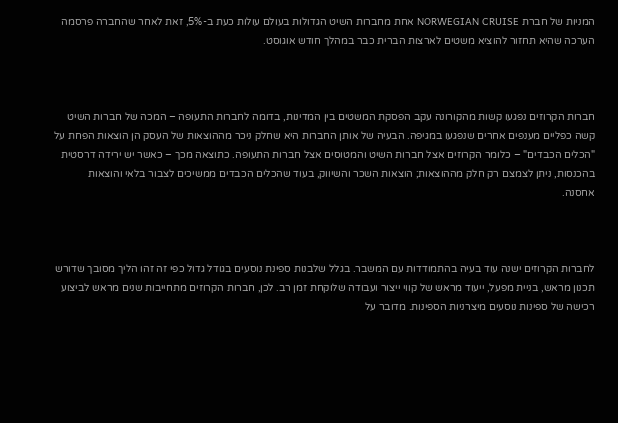המניות של חברת NORWEGIAN CRUISE אחת מחברות השיט הגדולות בעולם עולות כעת ב-5%, זאת לאחר שהחברה פרסמה הערכה שהיא תחזור להוציא משטים לארצות הברית כבר במהלך חודש אוגוסט.



חברות הקרוזים נפגעו קשות מהקורונה עקב הפסקת המשטים בין המדינות, בדומה לחברות התעופה – המכה של חברות השיט קשה כפליים מענפים אחרים שנפגעו במגיפה. הבעיה של אותן החברות היא שחלק ניכר מההוצאות של העסק הן הוצאות הפחת על "הכלים הכבדים" – כלומר הקרוזים אצל חברות השיט והמטוסים אצל חברות התעופה. כתוצאה מכך – כאשר יש ירידה דרסטית בהכנסות, ניתן לצמצם רק חלק מההוצאות; הוצאות השכר והשיווק, בעוד שהכלים הכבדים ממשיכים לצבור בלאי והוצאות אחסנה.



לחברות הקרוזים ישנה עוד בעיה בהתמודדות עם המשבר. בגלל שלבנות ספינת נוסעים בגודל גדול כפי זה זהו הליך מסובך שדורש תכנון מראש, בניית מפעל, ייעוד מראש של קווי ייצור ועבודה שלוקחת זמן רב. לכן, חברות הקרוזים מתחייבות שנים מראש לביצוע רכישה של ספינות נוסעים מיצרניות הספינות. מדובר על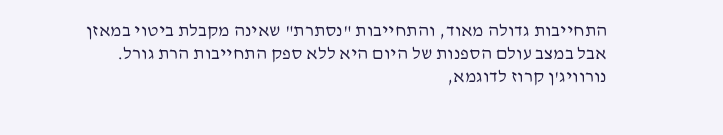התחייבות גדולה מאוד, והתחייבות "נסתרת" שאינה מקבלת ביטוי במאזן אבל במצב עולם הספנות של היום היא ללא ספק התחייבות הרת גורל. נורוויג'ן קרוז לדוגמא,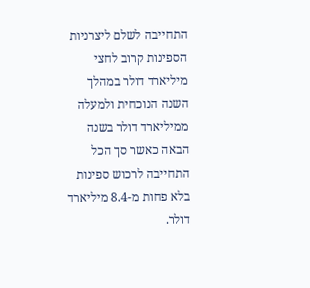התחייבה לשלם ליצרניות הספינות קרוב לחצי מיליארד דולר במהלך השנה הנוכחית ולמעלה ממיליארד דולר בשנה הבאה כאשר סך הכל התחייבה לרכוש ספינות בלא פחות מ-8.4 מיליארד דולר.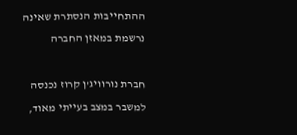ההתחייבות הנסתרת שאינה נרשמת במאזן החברה

חברת נורוויג'ן קרוז נכנסה למשבר במצב בעייתי מאוד,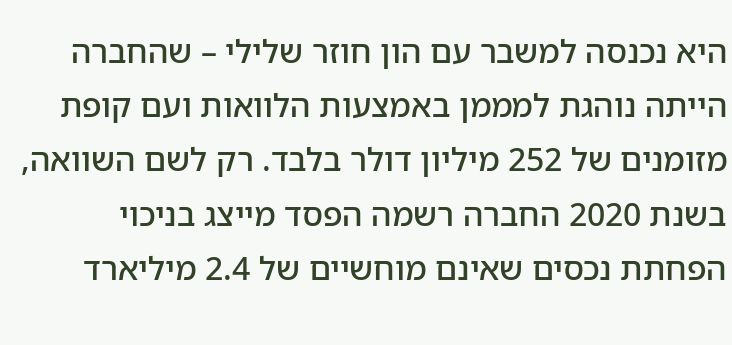היא נכנסה למשבר עם הון חוזר שלילי – שהחברה הייתה נוהגת למממן באמצעות הלוואות ועם קופת מזומנים של 252 מיליון דולר בלבד. רק לשם השוואה, בשנת 2020 החברה רשמה הפסד מייצג בניכוי הפחתת נכסים שאינם מוחשיים של 2.4 מיליארד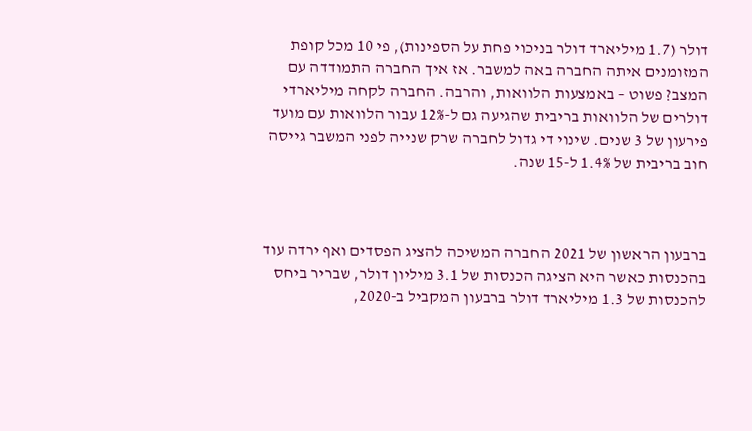דולר (1.7 מיליארד דולר בניכוי פחת על הספינות), פי 10 מכל קופת המזומנים איתה החברה באה למשבר. אז איך החברה התמודדה עם המצב? פשוט – באמצעות הלוואות, והרבה. החברה לקחה מיליארדי דולרים של הלוואות בריבית שהגיעה גם ל-12% עבור הלוואות עם מועד פירעון של 3 שנים. שינוי די גדול לחברה שרק שנייה לפני המשבר גייסה חוב בריבית של 1.4% ל-15 שנה.



ברבעון הראשון של 2021 החברה המשיכה להציג הפסדים ואף ירדה עוד בהכנסות כאשר היא הציגה הכנסות של 3.1 מיליון דולר, שבריר ביחס להכנסות של 1.3 מיליארד דולר ברבעון המקביל ב-2020,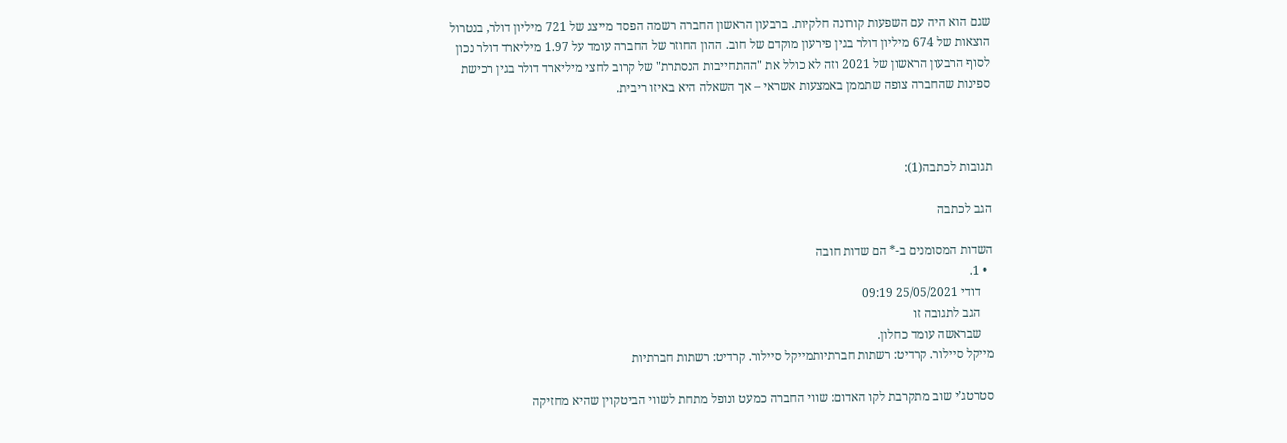שגם הוא היה עם השפעות קורונה חלקיות. ברבעון הראשון החברה רשמה הפסד מייצג של 721 מיליון דולר, בנטרול הוצאות של 674 מיליון דולר בגין פירעון מוקדם של חוב. ההון החוזר של החברה עומד על 1.97 מיליארד דולר נכון לסוף הרבעון הראשון של 2021 וזה לא כולל את "ההתחייבות הנסתרת" של קרוב לחצי מיליארד דולר בגין רכישת ספינות שהחברה צופה שתממן באמצעות אשראי – אך השאלה היא באיזו ריבית.



תגובות לכתבה(1):

הגב לכתבה

השדות המסומנים ב-* הם שדות חובה
  • 1.
    דודי 25/05/2021 09:19
    הגב לתגובה זו
    שבראשה עומד כחלון.
מייקל סיילור. קרדיט: רשתות חברתיותמייקל סיילור. קרדיט: רשתות חברתיות

סטרטג’י שוב מתקרבת לקו האדום: שווי החברה כמעט ונופל מתחת לשווי הביטקוין שהיא מחזיקה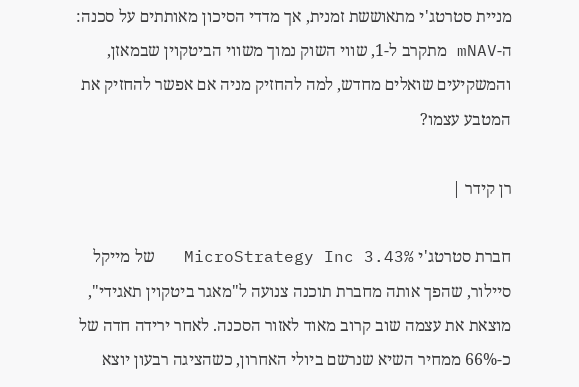מניית סטרטג'י מתאוששת זמנית, אך מדדי הסיכון מאותתים על סכנה: ה-mNAV מתקרב ל-1, שווי השוק נמוך משווי הביטקוין שבמאזן, והמשקיעים שואלים מחדש, למה להחזיק מניה אם אפשר להחזיק את המטבע עצמו?

רן קידר |

חברת סטרטג'י MicroStrategy Inc 3.43%   של מייקל סיילור, שהפך אותה מחברת תוכנה צנועה ל"מאגר ביטקוין תאגידי", מוצאת את עצמה שוב קרוב מאוד לאזור הסכנה. לאחר ירידה חדה של כ-66% ממחיר השיא שנרשם ביולי האחרון, כשהציגה רבעון יוצא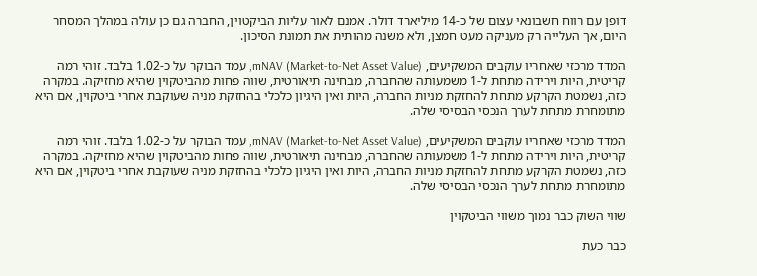דופן עם רווח חשבונאי עצום של כ-14 מיליארד דולר. אמנם לאור עליות הביקטוין, החברה גם כן עולה במהלך המסחר היום, אך העלייה רק מעניקה מעט חמצן, ולא משנה מהותית את תמונת הסיכון.

המדד מרכזי שאחריו עוקבים המשקיעים, mNAV (Market-to-Net Asset Value), עמד הבוקר על כ-1.02 בלבד. זוהי רמה קריטית, היות וירידה מתחת ל-1 משמעותה שהחברה, מבחינה תיאורטית, שווה פחות מהביטקוין שהיא מחזיקה. במקרה כזה, נשמטת הקרקע מתחת להחזקת מניות החברה, היות ואין היגיון כלכלי בהחזקת מניה שעוקבת אחרי ביטקוין, אם היא מתומחרת מתחת לערך הנכסי הבסיסי שלה.

המדד מרכזי שאחריו עוקבים המשקיעים, mNAV (Market-to-Net Asset Value), עמד הבוקר על כ-1.02 בלבד. זוהי רמה קריטית, היות וירידה מתחת ל-1 משמעותה שהחברה, מבחינה תיאורטית, שווה פחות מהביטקוין שהיא מחזיקה. במקרה כזה, נשמטת הקרקע מתחת להחזקת מניות החברה, היות ואין היגיון כלכלי בהחזקת מניה שעוקבת אחרי ביטקוין, אם היא מתומחרת מתחת לערך הנכסי הבסיסי שלה.

שווי השוק כבר נמוך משווי הביטקוין

כבר כעת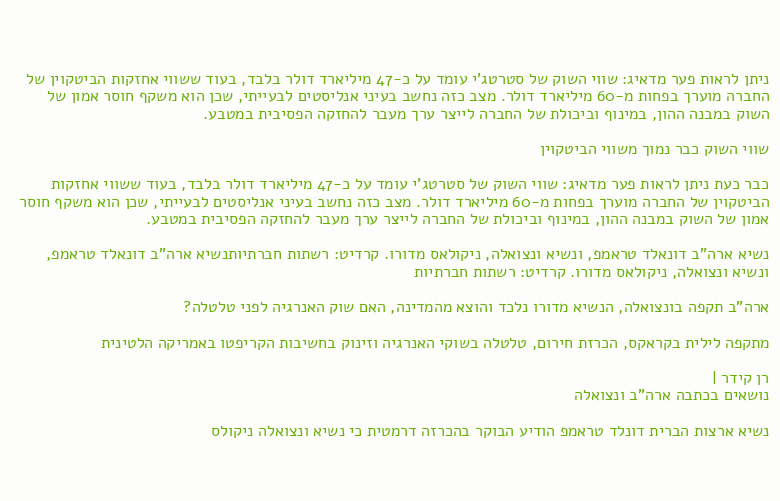ניתן לראות פער מדאיג: שווי השוק של סטרטג'י עומד על כ-47 מיליארד דולר בלבד, בעוד ששווי אחזקות הביטקוין של החברה מוערך בפחות מ-60 מיליארד דולר. מצב כזה נחשב בעיני אנליסטים לבעייתי, שכן הוא משקף חוסר אמון של השוק במבנה ההון, במינוף וביכולת של החברה לייצר ערך מעבר להחזקה הפסיבית במטבע.

שווי השוק כבר נמוך משווי הביטקוין

כבר כעת ניתן לראות פער מדאיג: שווי השוק של סטרטג'י עומד על כ-47 מיליארד דולר בלבד, בעוד ששווי אחזקות הביטקוין של החברה מוערך בפחות מ-60 מיליארד דולר. מצב כזה נחשב בעיני אנליסטים לבעייתי, שכן הוא משקף חוסר אמון של השוק במבנה ההון, במינוף וביכולת של החברה לייצר ערך מעבר להחזקה הפסיבית במטבע.

נשיא ארה"ב דונאלד טראמפ, ונשיא ונצואלה, ניקולאס מדורו. קרדיט: רשתות חברתיותנשיא ארה"ב דונאלד טראמפ, ונשיא ונצואלה, ניקולאס מדורו. קרדיט: רשתות חברתיות

ארה"ב תקפה בונצואלה, הנשיא מדורו נלכד והוצא מהמדינה, האם שוק האנרגיה לפני טלטלה?

מתקפה לילית בקראקס, הכרזת חירום, טלטלה בשוקי האנרגיה וזינוק בחשיבות הקריפטו באמריקה הלטינית

רן קידר |
נושאים בכתבה ארה"ב ונצואלה

נשיא ארצות הברית דונלד טראמפ הודיע הבוקר בהכרזה דרמטית כי נשיא ונצואלה ניקולס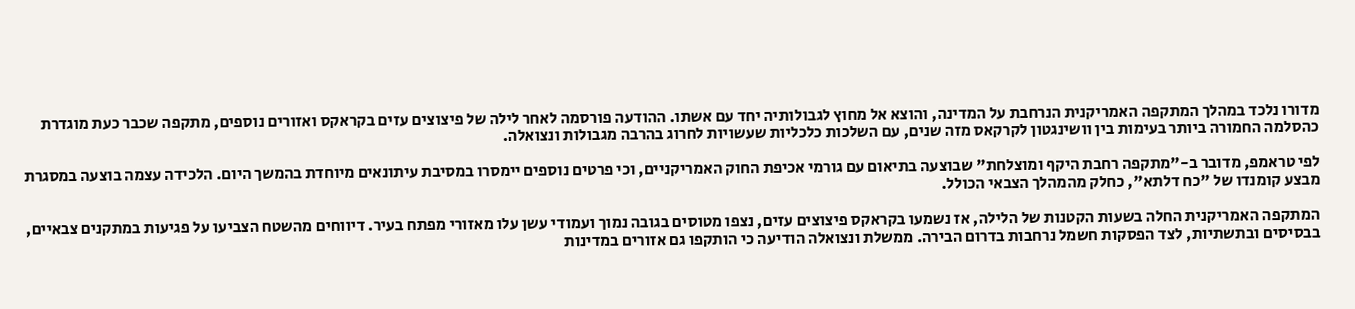מדורו נלכד במהלך המתקפה האמריקנית הנרחבת על המדינה, והוצא אל מחוץ לגבולותיה יחד עם אשתו. ההודעה פורסמה לאחר לילה של פיצוצים עזים בקראקס ואזורים נוספים, מתקפה שכבר כעת מוגדרת כהסלמה החמורה ביותר בעימות בין וושינגטון לקרקאס מזה שנים, עם השלכות כלכליות שעשויות לחרוג בהרבה מגבולות ונצואלה.

לפי טראמפ, מדובר ב-"מתקפה רחבת היקף ומוצלחת" שבוצעה בתיאום עם גורמי אכיפת החוק האמריקניים, וכי פרטים נוספים יימסרו במסיבת עיתונאים מיוחדת בהמשך היום. הלכידה עצמה בוצעה במסגרת מבצע קומנדו של "כח דלתא", כחלק מהמהלך הצבאי הכולל.

המתקפה האמריקנית החלה בשעות הקטנות של הלילה, אז נשמעו בקראקס פיצוצים עזים, נצפו מטוסים בגובה נמוך ועמודי עשן עלו מאזורי מפתח בעיר. דיווחים מהשטח הצביעו על פגיעות במתקנים צבאיים, בבסיסים ובתשתיות, לצד הפסקות חשמל נרחבות בדרום הבירה. ממשלת ונצואלה הודיעה כי הותקפו גם אזורים במדינות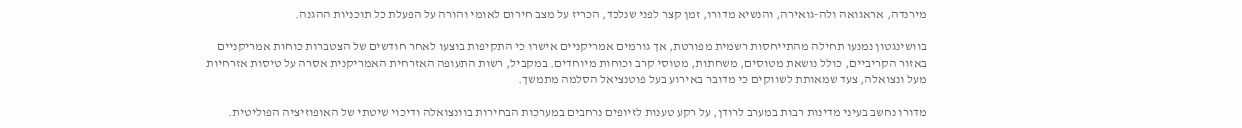מירנדה, אראגואה ולה-גואירה, והנשיא מדורו, זמן קצר לפני שנלכד, הכריז על מצב חירום לאומי והורה על הפעלת כל תוכניות ההגנה.

בוושינגטון נמנעו תחילה מהתייחסות רשמית מפורטת, אך גורמים אמריקניים אישרו כי התקיפות בוצעו לאחר חודשים של הצטברות כוחות אמריקניים באזור הקריביים, כולל נושאת מטוסים, משחתות, מטוסי קרב וכוחות מיוחדים. במקביל, רשות התעופה האזרחית האמריקנית אסרה על טיסות אזרחיות מעל ונצואלה, צעד שמאותת לשווקים כי מדובר באירוע בעל פוטנציאל הסלמה מתמשך.

מדורו נחשב בעיני מדינות רבות במערב לרודן, על רקע טענות לזיופים נרחבים במערכות הבחירות בוונצואלה ודיכוי שיטתי של האופוזיציה הפוליטית.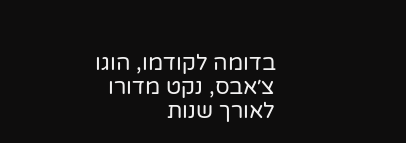בדומה לקודמו, הוגו צ׳אבס, נקט מדורו לאורך שנות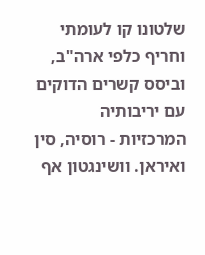שלטונו קו לעומתי וחריף כלפי ארה"ב, וביסס קשרים הדוקים עם יריבותיה המרכזיות - רוסיה, סין ואיראן. וושינגטון אף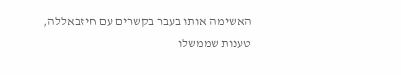האשימה אותו בעבר בקשרים עם חיזבאללה, טענות שממשלו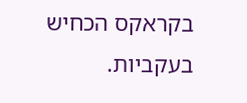בקראקס הכחיש בעקביות.